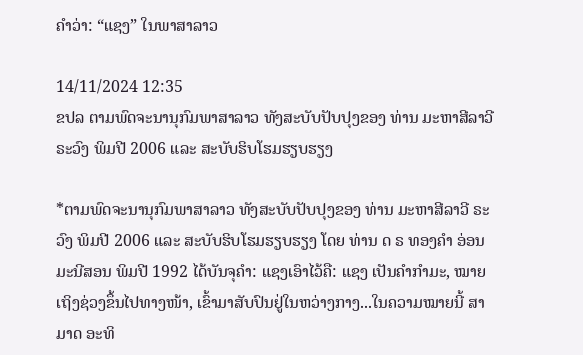ຄຳວ່າ: “ແຊງ” ໃນພາສາລາວ

14/11/2024 12:35
ຂປລ ຕາມພົດຈະນານຸກົມພາສາລາວ ທັງສະບັບປັບປຸງຂອງ ທ່ານ ມະຫາສີລາວີ ຣະວົງ ພິມປີ 2006 ແລະ ສະບັບຮິບໂຮມຮຽບຮຽງ

*ຕາມພົດຈະນານຸກົມພາສາລາວ ທັງສະບັບປັບປຸງຂອງ ທ່ານ ມະຫາສີລາວີ ຣະວົງ ພິມປີ 2006 ແລະ ສະບັບຮິບໂຮມຮຽບຮຽງ ໂດຍ ທ່ານ ດ ຣ ທອງຄຳ ອ່ອນມະນີສອນ ພິມປີ 1992 ໄດ້ບັນຈຸຄຳ: ແຊງເອົາໄວ້ຄື: ແຊງ ເປັນຄຳກຳມະ, ໝາຍເຖິງຊ່ວງຂຶ້ນໄປທາງໜ້າ, ເຂົ້າມາສັບປົນຢູ່ໃນຫວ່າງກາງ...ໃນຄວາມໝາຍນີ້ ສາມາດ ອະທິ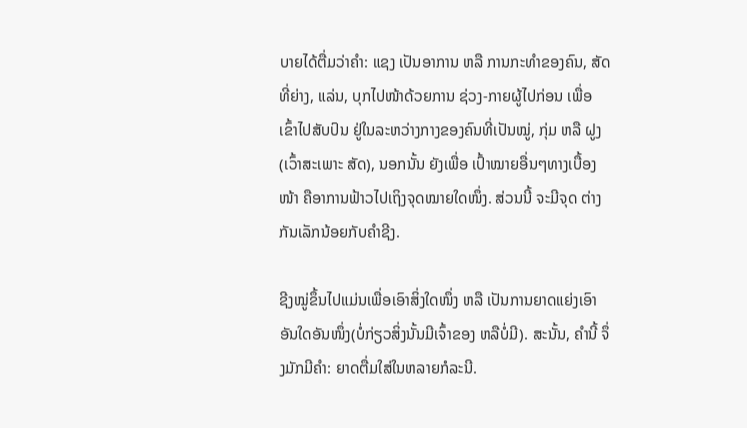ບາຍໄດ້ຕື່ມວ່າຄຳ: ແຊງ ເປັນອາການ ຫລື ການກະທຳຂອງຄົນ, ສັດທີ່ຍ່າງ, ແລ່ນ, ບຸກໄປໜ້າດ້ວຍການ ຊ່ວງ-ກາຍຜູ້ໄປກ່ອນ ເພື່ອ ເຂົ້າໄປສັບປົນ ຢູ່ໃນລະຫວ່າງກາງຂອງຄົນທີ່ເປັນໝູ່, ກຸ່ມ ຫລື ຝູງ (ເວົ້າສະເພາະ ສັດ), ນອກນັ້ນ ຍັງເພື່ອ ເປົ້າໝາຍອື່ນໆທາງເບື້ອງໜ້າ ຄືອາການຟ້າວໄປເຖິງຈຸດໝາຍໃດໜຶ່ງ. ສ່ວນນີ້ ຈະມີຈຸດ ຕ່າງກັນເລັກນ້ອຍກັບຄຳຊີງ.

ຊີງໝູ່ຂຶ້ນໄປແມ່ນເພື່ອເອົາສິ່ງໃດໜຶ່ງ ຫລື ເປັນການຍາດແຍ່ງເອົາອັນໃດອັນໜຶ່ງ(ບໍ່ກ່ຽວສິ່ງນັ້ນມີເຈົ້າຂອງ ຫລືບໍ່ມີ). ສະນັ້ນ, ຄຳນີ້ ຈຶ່ງມັກມີຄຳ: ຍາດຕື່ມໃສ່ໃນຫລາຍກໍລະນີ.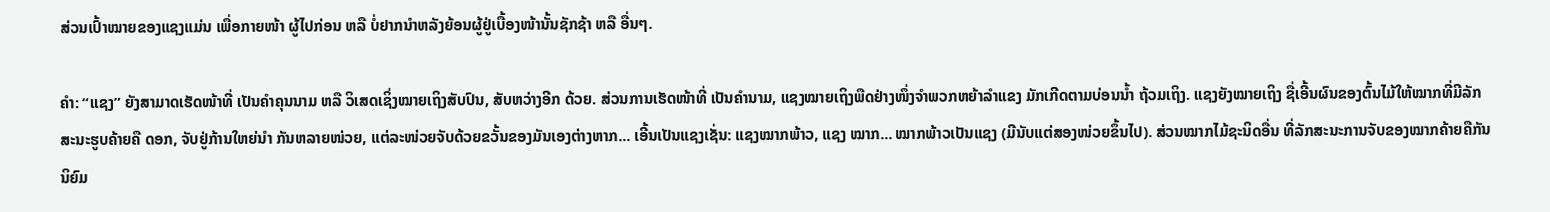ສ່ວນເປົ້າໝາຍຂອງແຊງແມ່ນ ເພື່ອກາຍໜ້າ ຜູ້ໄປກ່ອນ ຫລື ບໍ່ຢາກນຳຫລັງຍ້ອນຜູ້ຢູ່ເບື້ອງໜ້ານັ້ນຊັກຊ້າ ຫລື ອື່ນໆ.

ຄຳ: “ແຊງ” ຍັງສາມາດເຮັດໜ້າທີ່ ເປັນຄຳຄຸນນາມ ຫລື ວິເສດເຊິ່ງໝາຍເຖິງສັບປົນ, ສັບຫວ່າງອີກ ດ້ວຍ. ສ່ວນການເຮັດໜ້າທີ່ ເປັນຄຳນາມ, ແຊງໝາຍເຖິງພືດຢ່າງໜຶ່ງຈຳພວກຫຍ້າລຳແຂງ ມັກເກີດຕາມບ່ອນນ້ຳ ຖ້ວມເຖິງ. ແຊງຍັງໝາຍເຖິງ ຊື່ເອີ້ນຜົນຂອງຕົ້ນໄມ້ໃຫ້ໝາກທີ່ມີລັກສະນະຮູບຄ້າຍຄື ດອກ, ຈັບຢູ່ກ້ານໃຫຍ່ນຳ ກັນຫລາຍໜ່ວຍ, ແຕ່ລະໜ່ວຍຈັບດ້ວຍຂວັ້ນຂອງມັນເອງຕ່າງຫາກ... ເອີ້ນເປັນແຊງເຊັ່ນ: ແຊງໝາກພ້າວ, ແຊງ ໝາກ... ໝາກພ້າວເປັນແຊງ (ມີນັບແຕ່ສອງໜ່ວຍຂຶ້ນໄປ). ສ່ວນໝາກໄມ້ຊະນິດອື່ນ ທີ່ລັກສະນະການຈັບຂອງໝາກຄ້າຍຄືກັນນິຍົມ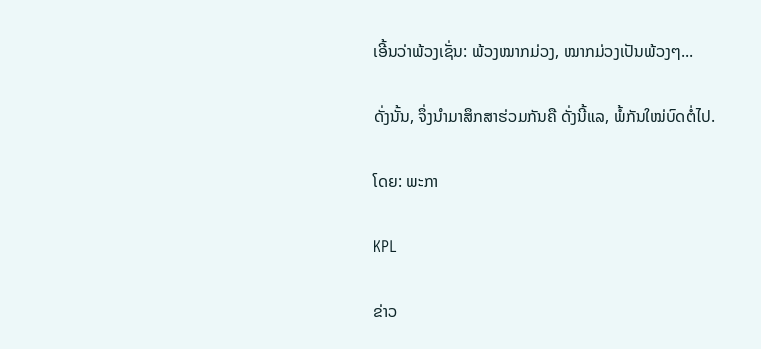ເອີ້ນວ່າພ້ວງເຊັ່ນ: ພ້ວງໝາກມ່ວງ, ໝາກມ່ວງເປັນພ້ວງໆ...

ດັ່ງນັ້ນ, ຈຶ່ງນຳມາສຶກສາຮ່ວມກັນຄື ດັ່ງນີ້ແລ, ພໍ້ກັນໃໝ່ບົດຕໍ່ໄປ.

ໂດຍ: ພະກາ

KPL

ຂ່າວ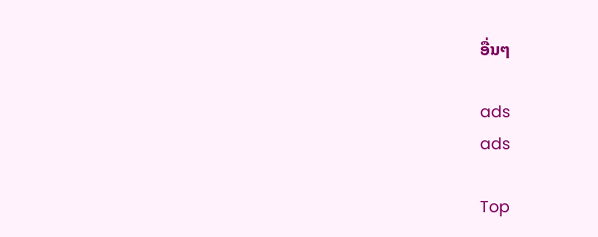ອື່ນໆ

ads
ads

Top